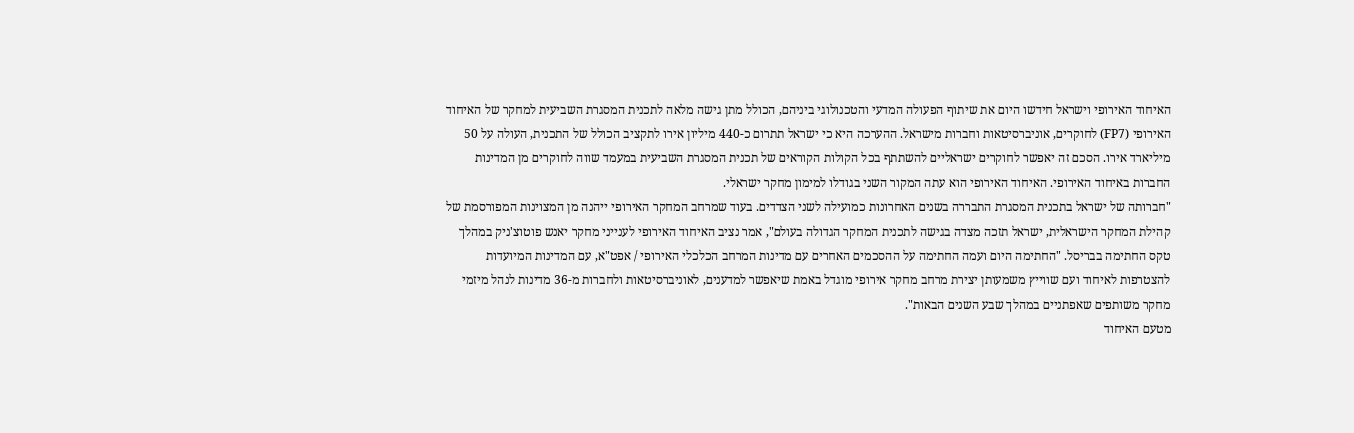האיחוד האירופי וישראל חידשו היום את שיתוף הפעולה המדעי והטכנולוגי ביניהם, הכולל מתן גישה מלאה לתכנית המסגרת השביעית למחקר של האיחוד האירופי (FP7) לחוקרים, אוניברסיטאות וחברות מישראל. ההערכה היא כי ישראל תתרום כ-440 מיליון אירו לתקציב הכולל של התכנית, העולה על 50 מיליארד אירו. הסכם זה יאפשר לחוקרים ישראליים להשתתף בכל הקולות הקוראים של תכנית המסגרת השביעית במעמד שווה לחוקרים מן המדינות החברות באיחוד האירופי. האיחוד האירופי הוא עתה המקור השני בגודלו למימון מחקר ישראלי.
"חברותה של ישראל בתכנית המסגרת התבררה בשנים האחרונות כמועילה לשני הצדדים. בעוד שמרחב המחקר האירופי ייהנה מן המצוינות המפורסמת של קהילת המחקר הישראלית, ישראל תזכה מצדה בגישה לתכנית המחקר הגדולה בעולם", אמר נציב האיחוד האירופי לענייני מחקר יאנש פוטוצ'ניק במהלך טקס החתימה בבריסל. "החתימה היום ועמה החתימה על ההסכמים האחרים עם מדינות המרחב הכלכלי האירופי / אפט"א, עם המדינות המיועדות להצטרפות לאיחוד ועם שווייץ משמעותן יצירת מרחב מחקר אירופי מוגדל באמת שיאפשר למדענים, לאוניברסיטאות ולחברות מ-36 מדינות לנהל מיזמי מחקר משותפים שאפתניים במהלך שבע השנים הבאות".
מטעם האיחוד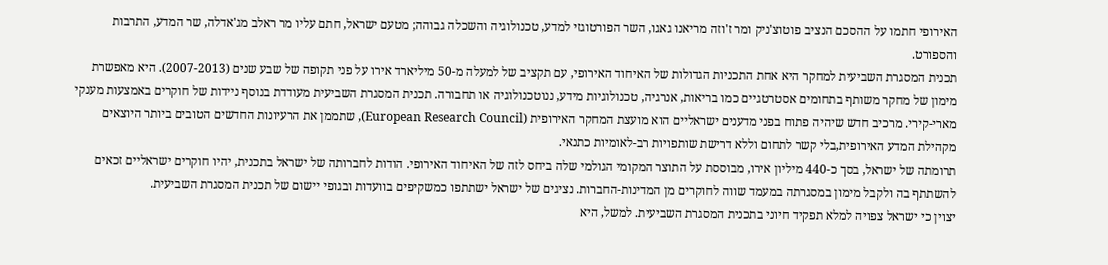האירופי חתמו על ההסכם הנציב פוטוצ'ניק ומר ז'וזה מריאנו גאגו, השר הפורטוגזי למדע, טכנולוגיה והשכלה גבוהה; מטעם ישראל, חתם עליו מר ראלב מג'אדלה, שר המדע, התרבות והספורט.
תכנית המסגרת השביעית למחקר היא אחת התכניות הגדולות של האיחוד האירופי, עם תקציב של למעלה מ-50 מיליארד אירו על פני תקופה של שבע שנים (2007-2013). היא מאפשרת מימון של מחקר משותף בתחומים אסטרטגיים כמו בריאות, אנרגיה, טכנולוגיות מידע, ננוטכנולוגיה או תחבורה. תכנית המסגרת השביעית מעודדת בנוסף ניידות של חוקרים באמצעות מענקי מארי-קירי. מרכיב חדש שיהיה פתוח בפני מדענים ישראליים הוא מועצת המחקר האירופית (European Research Council), שתממן את הרעיונות החדשים הטובים ביותר היוצאים מקהילת המדע האירופית,בלי קשר לתחום וללא דרישת שותפויות רב-לאומיות כתנאי.
תרומתה של ישראל, בסך כ-440 מיליון אירו, מבוססת על התוצר המקומי הגולמי שלה ביחס לזה של האיחוד האירופי. הודות לחברותה של ישראל בתכנית, יהיו חוקרים ישראליים זכאים להשתתף בה ולקבל מימון במסגרתה במעמד שווה לחוקרים מן המדינות-החברות. נציגים של ישראל ישתתפו כמשקיפים בוועדות ובגופי יישום של תכנית המסגרת השביעית.
יצוין כי ישראל צפויה למלא תפקיד חיוני בתכנית המסגרת השביעית. למשל, היא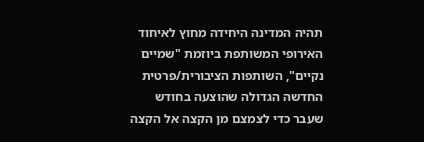תהיה המדינה היחידה מחוץ לאיחוד האירופי המשותפת ביוזמת "שמיים נקיים", השותפות הציבורית/פרטית החדשה הגדולה שהוצעה בחודש שעבר כדי לצמצם מן הקצה אל הקצה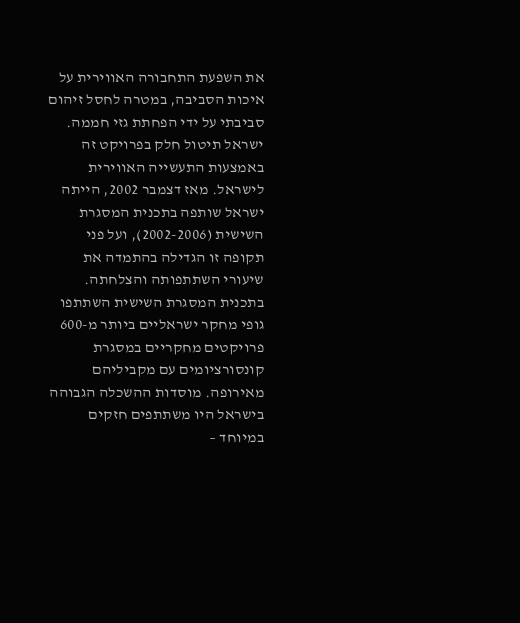את השפעת התחבורה האווירית על איכות הסביבה, במטרה לחסל זיהום סביבתי על ידי הפחתת גזי חממה. ישראל תיטול חלק בפרויקט זה באמצעות התעשייה האווירית לישראל. מאז דצמבר 2002, הייתה ישראל שותפה בתכנית המסגרת השישית (2002-2006), ועל פני תקופה זו הגדילה בהתמדה את שיעורי השתתפותה והצלחתה. בתכנית המסגרת השישית השתתפו גופי מחקר ישראליים ביותר מ-600 פרויקטים מחקריים במסגרת קונסורציומים עם מקביליהם מאירופה. מוסדות ההשכלה הגבוהה בישראל היו משתתפים חזקים במיוחד –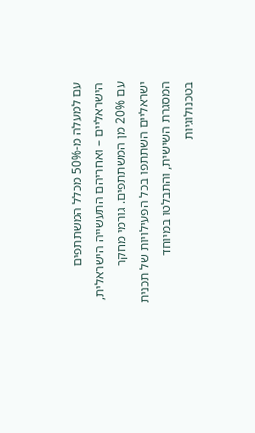עם למעלה מ-50% מכלל המשתתפים הישראליים – ואחריהם התעשייה הישראלית, עם 20% מן המשתתפים. גורמי מחקר ישראליים השתתפו בכל הפעילויות של תכנית המסגרת השישית, והתבלטו במיוחד בטכנולוגיות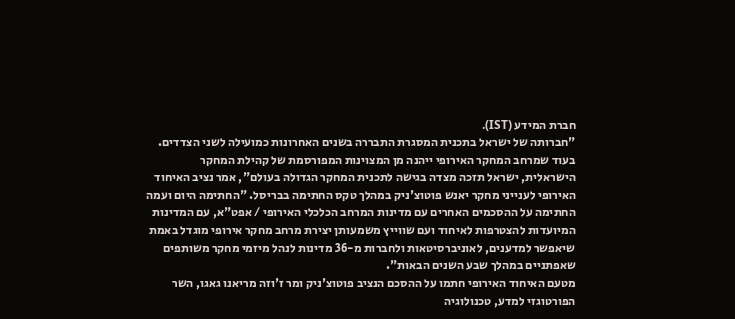חברת המידע (IST).
"חברותה של ישראל בתכנית המסגרת התבררה בשנים האחרונות כמועילה לשני הצדדים. בעוד שמרחב המחקר האירופי ייהנה מן המצוינות המפורסמת של קהילת המחקר הישראלית, ישראל תזכה מצדה בגישה לתכנית המחקר הגדולה בעולם", אמר נציב האיחוד האירופי לענייני מחקר יאנש פוטוצ'ניק במהלך טקס החתימה בבריסל. "החתימה היום ועמה החתימה על ההסכמים האחרים עם מדינות המרחב הכלכלי האירופי / אפט"א, עם המדינות המיועדות להצטרפות לאיחוד ועם שווייץ משמעותן יצירת מרחב מחקר אירופי מוגדל באמת שיאפשר למדענים, לאוניברסיטאות ולחברות מ-36 מדינות לנהל מיזמי מחקר משותפים שאפתניים במהלך שבע השנים הבאות".
מטעם האיחוד האירופי חתמו על ההסכם הנציב פוטוצ'ניק ומר ז'וזה מריאנו גאגו, השר הפורטוגזי למדע, טכנולוגיה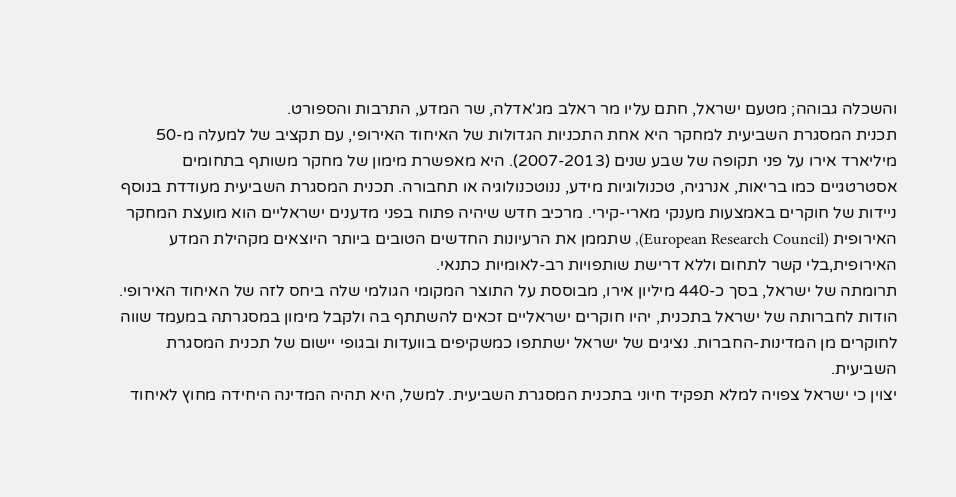והשכלה גבוהה; מטעם ישראל, חתם עליו מר ראלב מג'אדלה, שר המדע, התרבות והספורט.
תכנית המסגרת השביעית למחקר היא אחת התכניות הגדולות של האיחוד האירופי, עם תקציב של למעלה מ-50 מיליארד אירו על פני תקופה של שבע שנים (2007-2013). היא מאפשרת מימון של מחקר משותף בתחומים אסטרטגיים כמו בריאות, אנרגיה, טכנולוגיות מידע, ננוטכנולוגיה או תחבורה. תכנית המסגרת השביעית מעודדת בנוסף ניידות של חוקרים באמצעות מענקי מארי-קירי. מרכיב חדש שיהיה פתוח בפני מדענים ישראליים הוא מועצת המחקר האירופית (European Research Council), שתממן את הרעיונות החדשים הטובים ביותר היוצאים מקהילת המדע האירופית,בלי קשר לתחום וללא דרישת שותפויות רב-לאומיות כתנאי.
תרומתה של ישראל, בסך כ-440 מיליון אירו, מבוססת על התוצר המקומי הגולמי שלה ביחס לזה של האיחוד האירופי. הודות לחברותה של ישראל בתכנית, יהיו חוקרים ישראליים זכאים להשתתף בה ולקבל מימון במסגרתה במעמד שווה לחוקרים מן המדינות-החברות. נציגים של ישראל ישתתפו כמשקיפים בוועדות ובגופי יישום של תכנית המסגרת השביעית.
יצוין כי ישראל צפויה למלא תפקיד חיוני בתכנית המסגרת השביעית. למשל, היא תהיה המדינה היחידה מחוץ לאיחוד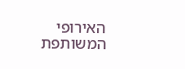האירופי המשותפת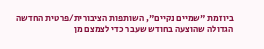ביוזמת "שמיים נקיים", השותפות הציבורית/פרטית החדשה הגדולה שהוצעה בחודש שעבר כדי לצמצם מן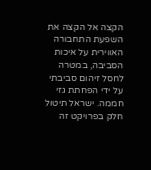הקצה אל הקצה את השפעת התחבורה האווירית על איכות הסביבה, במטרה לחסל זיהום סביבתי על ידי הפחתת גזי חממה. ישראל תיטול חלק בפרויקט זה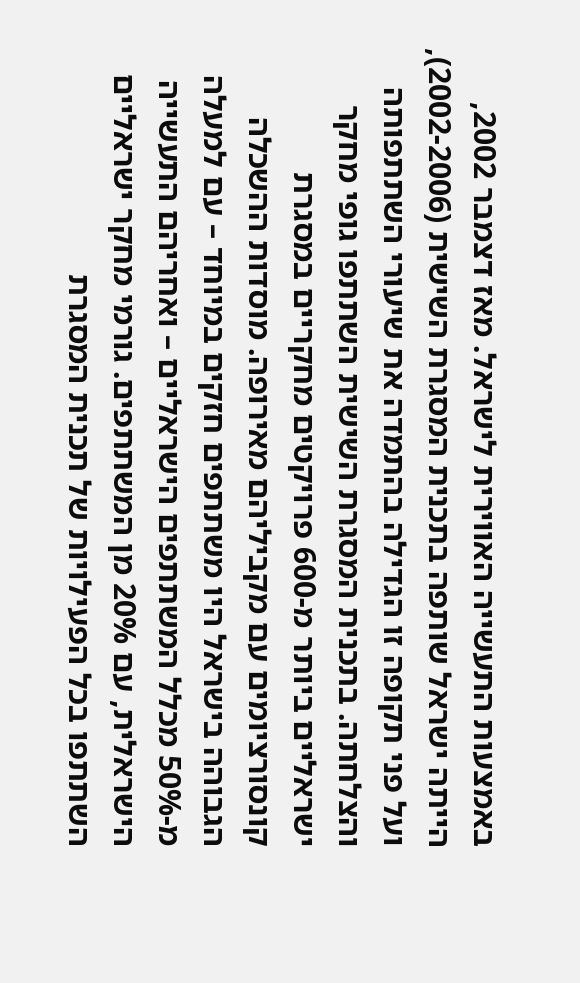באמצעות התעשייה האווירית לישראל. מאז דצמבר 2002, הייתה ישראל שותפה בתכנית המסגרת השישית (2002-2006), ועל פני תקופה זו הגדילה בהתמדה את שיעורי השתתפותה והצלחתה. בתכנית המסגרת השישית השתתפו גופי מחקר ישראליים ביותר מ-600 פרויקטים מחקריים במסגרת קונסורציומים עם מקביליהם מאירופה. מוסדות ההשכלה הגבוהה בישראל היו משתתפים חזקים במיוחד – עם למעלה מ-50% מכלל המשתתפים הישראליים – ואחריהם התעשייה הישראלית, עם 20% מן המשתתפים. גורמי מחקר ישראליים השתתפו בכל הפעילויות של תכנית המסגרת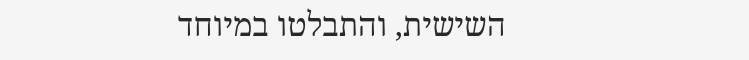השישית, והתבלטו במיוחד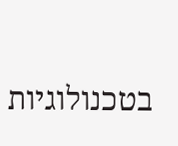בטכנולוגיות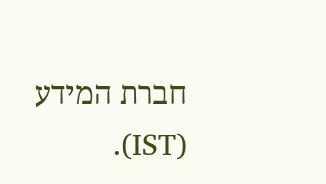חברת המידע (IST).